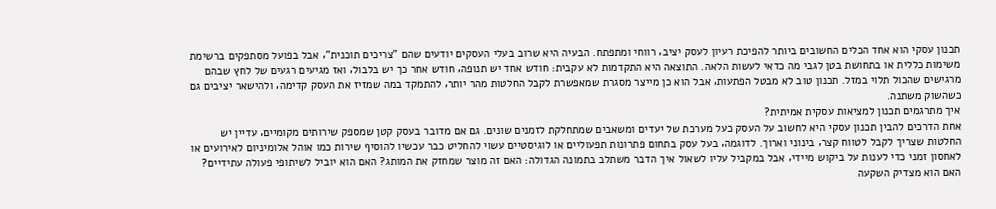תכנון עסקי הוא אחד הכלים החשובים ביותר להפיכת רעיון לעסק יציב‚ רווחי ומתפתח. הבעיה היא שרוב בעלי העסקים יודעים שהם "צריכים תוכנית"‚ אבל בפועל מסתפקים ברשימת משימות כללית או בתחושת בטן לגבי מה כדאי לעשות הלאה. התוצאה היא התקדמות לא עקבית: חודש אחד יש תנופה‚ חודש אחר כך יש בלבול‚ ואז מגיעים רגעים של לחץ שבהם מרגישים שהכול תלוי במזל. תכנון טוב לא מבטל הפתעות‚ אבל הוא כן מייצר מסגרת שמאפשרת לקבל החלטות מהר יותר‚ להתמקד במה שמזיז את העסק קדימה‚ ולהישאר יציבים גם כשהשוק משתנה.
איך מתרגמים תכנון למציאות עסקית אמיתית?
אחת הדרכים להבין תכנון עסקי היא לחשוב על העסק כעל מערכת של יעדים ומשאבים שמתחלקת לזמנים שונים. גם אם מדובר בעסק קטן שמספק שירותים מקומיים‚ עדיין יש החלטות שצריך לקבל לטווח קצר‚ בינוני וארוך. לדוגמה‚ בעל עסק בתחום פתרונות תפעוליים או לוגיסטיים עשוי להחליט כבר עכשיו להוסיף שירות כמו אוהל אלומיניום לאירועים או לאחסון זמני כדי לענות על ביקוש מיידי‚ אבל במקביל עליו לשאול איך הדבר משתלב בתמונה הגדולה: האם זה מוצר שמחזק את המותג? האם הוא יוביל לשיתופי פעולה עתידיים? האם הוא מצדיק השקעה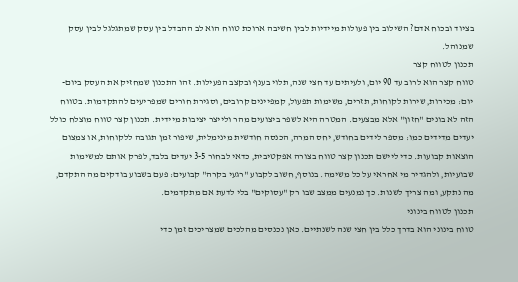בציוד ובכוח אדם? השילוב בין פעולות מיידיות לבין חשיבה ארוכת טווח הוא לב ההבדל בין עסק שמתגלגל לבין עסק שמנוהל.
תכנון לטווח קצר
טווח קצר הוא לרוב עד 90 יום‚ ולעיתים עד חצי שנה‚ תלוי בענף ובקצב הפעילות. זהו התכנון שמחזיק את העסק ביום-יום: מכירות‚ שירות לקוחות‚ תזרים‚ משימות תפעול‚ קמפיינים קרובים‚ וסגירת חורים שמפריעים להתקדמות. בטווח הזה לא בונים "חזון" אלא מבצעים. המטרה היא לשפר ביצועים מהר ולייצר יציבות מיידית. תכנון קצר טווח מוצלח כולל יעדים מדידים כמו: מספר לידים בחודש‚ יחס המרה‚ הכנסה חודשית מינימלית‚ שיפור זמן תגובה ללקוחות‚ או צמצום הוצאות קבועות. כדי ליישם תכנון קצר טווח בצורה אפקטיבית‚ כדאי לבחור 3-5 יעדים בלבד‚ לפרק אותם למשימות שבועיות‚ ולהגדיר מי אחראי על כל משימה. בנוסף‚ חשוב לקבוע "רגעי בקרה" קבועים: פעם בשבוע בודקים מה התקדם‚ מה נתקע‚ ומה צריך לשנות. כך נמנעים ממצב שבו רק "עסוקים" בלי לדעת אם מתקדמים.
תכנון לטווח בינוני
טווח בינוני הוא בדרך כלל בין חצי שנה לשנתיים. כאן נכנסים מהלכים שמצריכים זמן כדי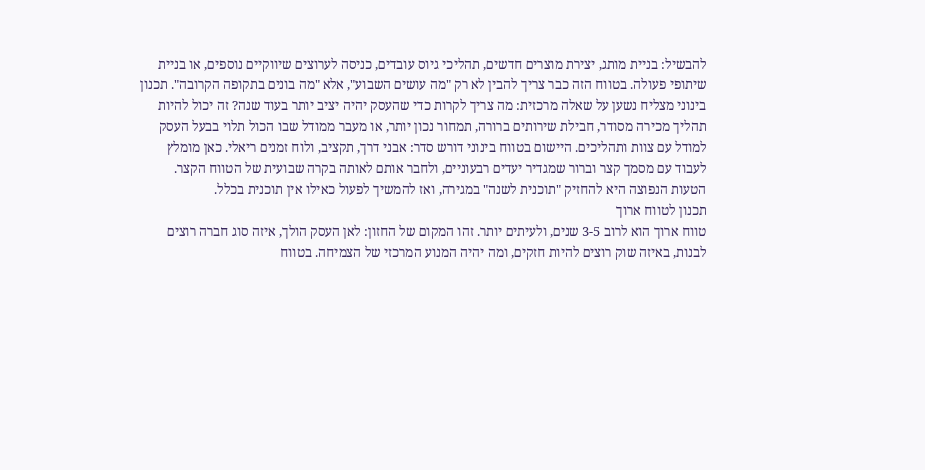להבשיל: בניית מותג‚ יצירת מוצרים חדשים‚ תהליכי גיוס עובדים‚ כניסה לערוצים שיווקיים נוספים‚ או בניית שיתופי פעולה. בטווח הזה כבר צריך להבין לא רק "מה עושים השבוע"‚ אלא "מה בונים בתקופה הקרובה". תכנון בינוני מצליח נשען על שאלה מרכזית: מה צריך לקרות כדי שהעסק יהיה יציב יותר בעוד שנה? זה יכול להיות תהליך מכירה מסודר‚ חבילת שירותים ברורה‚ תמחור נכון יותר‚ או מעבר ממודל שבו הכול תלוי בבעל העסק למודל עם צוות ותהליכים. היישום בטווח בינוני דורש סדר: אבני דרך‚ תקציב‚ ולוח זמנים ריאלי. כאן מומלץ לעבוד עם מסמך קצר וברור שמגדיר יעדים רבעוניים‚ ולחבר אותם לאותה בקרה שבועית של הטווח הקצר. הטעות הנפוצה היא להחזיק "תוכנית לשנה" במגירה‚ ואז להמשיך לפעול כאילו אין תוכנית בכלל.
תכנון לטווח ארוך
טווח ארוך הוא לרוב 3-5 שנים‚ ולעיתים יותר. זהו המקום של החזון: לאן העסק הולך‚ איזה סוג חברה רוצים לבנות‚ באיזה שוק רוצים להיות חזקים‚ ומה יהיה המנוע המרכזי של הצמיחה. בטווח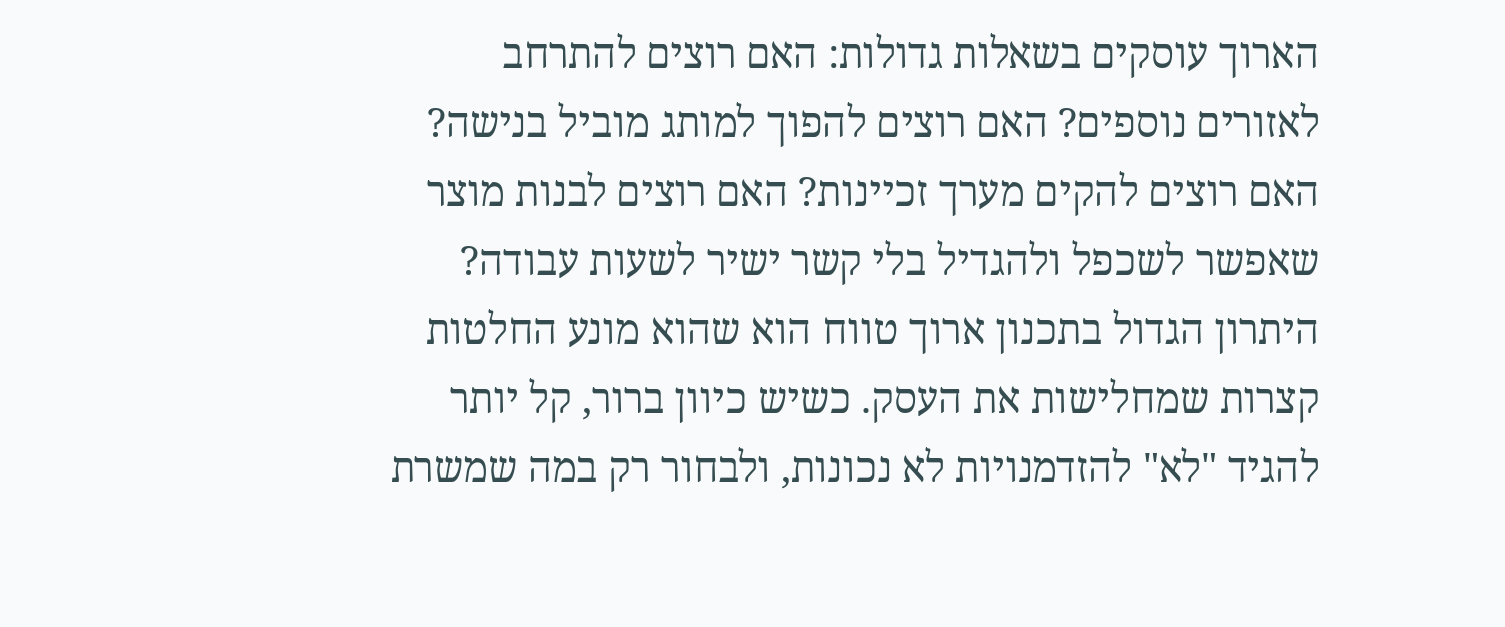הארוך עוסקים בשאלות גדולות: האם רוצים להתרחב לאזורים נוספים? האם רוצים להפוך למותג מוביל בנישה? האם רוצים להקים מערך זכיינות? האם רוצים לבנות מוצר שאפשר לשכפל ולהגדיל בלי קשר ישיר לשעות עבודה? היתרון הגדול בתכנון ארוך טווח הוא שהוא מונע החלטות קצרות שמחלישות את העסק. כשיש כיוון ברור‚ קל יותר להגיד "לא" להזדמנויות לא נכונות‚ ולבחור רק במה שמשרת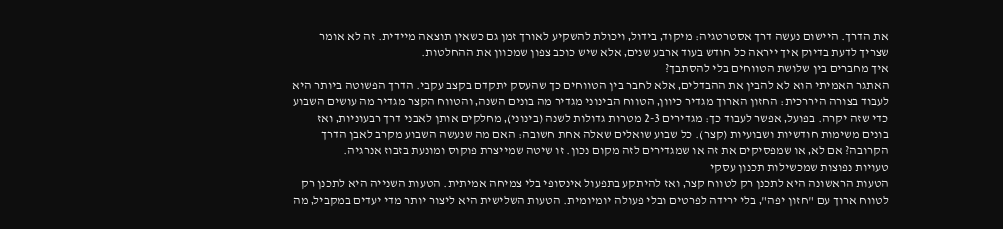את הדרך. היישום נעשה דרך אסטרטגיה: מיקוד‚ בידול‚ ויכולת להשקיע לאורך זמן גם כשאין תוצאה מיידית. זה לא אומר שצריך לדעת בדיוק איך ייראה כל חודש בעוד ארבע שנים‚ אלא שיש כוכב צפון שמכוון את ההחלטות.
איך מחברים בין שלושת הטווחים בלי להסתבך?
האתגר האמיתי הוא לא להבין את ההבדלים‚ אלא לחבר בין הטווחים כך שהעסק יתקדם בקצב עקבי. הדרך הפשוטה ביותר היא לעבוד בצורה היררכית: החזון הארוך מגדיר כיוון‚ הטווח הבינוני מגדיר מה בונים השנה‚ והטווח הקצר מגדיר מה עושים השבוע כדי שזה יקרה. בפועל‚ אפשר לעבוד כך: מגדירים 2-3 מטרות גדולות לשנה (בינוני)‚ מחלקים אותן לאבני דרך רבעוניות‚ ואז בונים משימות חודשיות ושבועיות (קצר). כל שבוע שואלים שאלה אחת חשובה: האם מה שנעשה השבוע מקרב לאבן הדרך הקרובה? אם לא‚ או שמפסיקים את זה או שמגדירים לזה מקום נכון. זו שיטה שמייצרת פוקוס ומונעת בזבוז אנרגיה.
טעויות נפוצות שמכשילות תכנון עסקי
הטעות הראשונה היא לתכנן רק לטווח קצר‚ ואז להיתקע בתפעול אינסופי בלי צמיחה אמיתית. הטעות השנייה היא לתכנן רק לטווח ארוך עם "חזון יפה"‚ בלי ירידה לפרטים ובלי פעולה יומיומית. הטעות השלישית היא ליצור יותר מדי יעדים במקביל‚ מה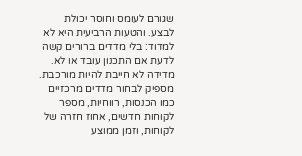שגורם לעומס וחוסר יכולת לבצע. והטעות הרביעית היא לא למדוד: בלי מדדים ברורים קשה לדעת אם התכנון עובד או לא. מדידה לא חייבת להיות מורכבת. מספיק לבחור מדדים מרכזיים כמו הכנסות‚ רווחיות‚ מספר לקוחות חדשים‚ אחוז חזרה של לקוחות‚ וזמן ממוצע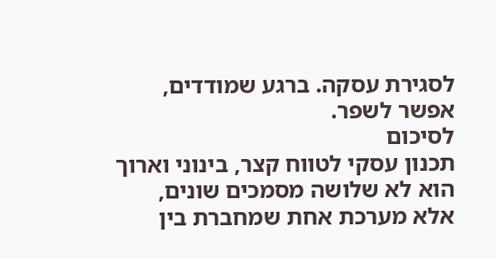לסגירת עסקה. ברגע שמודדים‚ אפשר לשפר.
לסיכום
תכנון עסקי לטווח קצר‚ בינוני וארוך הוא לא שלושה מסמכים שונים‚ אלא מערכת אחת שמחברת בין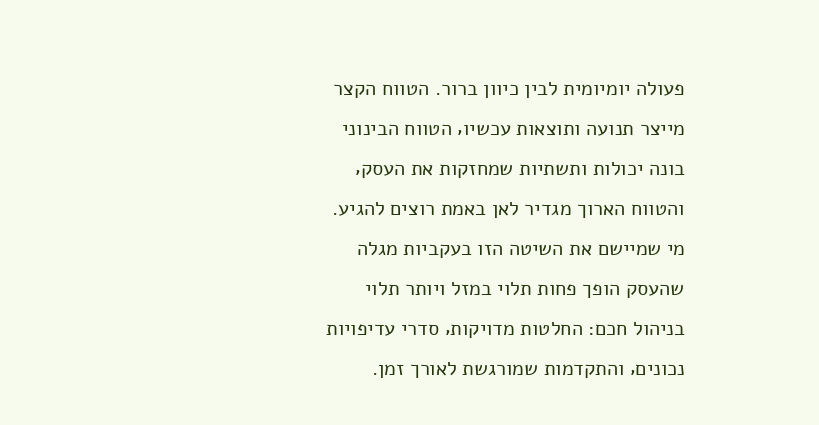פעולה יומיומית לבין כיוון ברור. הטווח הקצר מייצר תנועה ותוצאות עכשיו‚ הטווח הבינוני בונה יכולות ותשתיות שמחזקות את העסק‚ והטווח הארוך מגדיר לאן באמת רוצים להגיע. מי שמיישם את השיטה הזו בעקביות מגלה שהעסק הופך פחות תלוי במזל ויותר תלוי בניהול חכם: החלטות מדויקות‚ סדרי עדיפויות נכונים‚ והתקדמות שמורגשת לאורך זמן.